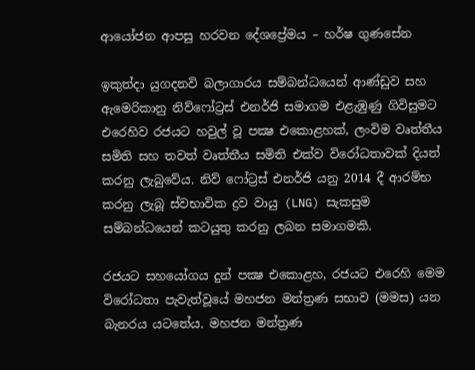ආයෝජන ආපසු හරවන දේශප්‍රේමය – හර්ෂ ගුණසේන

ඉකුත්දා යුගදනවි බලාගාරය සම්බන්ධයෙන් ආණ්ඩුව සහ ඇමෙරිකානු නිව්ෆෝට්‍රස් එනර්ජි සමාගම එළැඹුණු ගිවිසුමට එරෙහිව රජයට හවුල් වූ පක්‍ෂ එකොළහක්, ලංවිම වෘත්තීය සමිති සහ තවත් වෘත්තීය සමිති එක්ව විරෝධතාවක් දියත් කරනු ලැබුවේය. නිව් ෆෝට්‍රස් එනර්ජි යනු 2014 දී ආරම්භ කරනු ලැබූ ස්වභාවික ද්‍රව වායු (LNG) සැකසුම සම්බන්ධයෙන් කටයුතු කරනු ලබන සමාගමකි.

රජයට සහයෝගය දුන් පක්‍ෂ එකොළහ, රජයට එරෙහි මෙම විරෝධතා පැවැත්වූයේ මහජන මන්ත්‍රණ සභාව (මමස) යන බැනරය යටතේය. මහජන මන්ත්‍රණ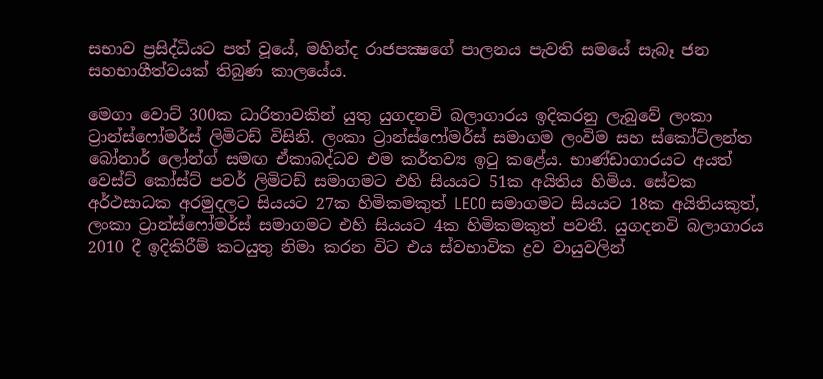සභාව ප්‍රසිද්ධියට පත් වූයේ, මහින්ද රාජපක්‍ෂගේ පාලනය පැවති සමයේ සැබෑ ජන සහභාගීත්වයක් තිබුණ කාලයේය.

මෙගා වොට් 300ක ධාරිතාවකින් යුතු යුගදනවි බලාගාරය ඉදිකරනු ලැබුවේ ලංකා ට්‍රාන්ස්ෆෝමර්ස් ලිමිටඩ් විසිනි. ලංකා ට්‍රාන්ස්ෆෝමර්ස් සමාගම ලංවිම සහ ස්කෝට්ලන්ත බෝනාර් ලෝන්ග් සමඟ ඒකාබද්ධව එම කර්තව්‍ය ඉටු කළේය. භාණ්ඩාගාරයට අයත් වෙස්ට් කෝස්ට් පවර් ලිමිටඩ් සමාගමට එහි සියයට 51ක අයිතිය හිමිය. සේවක අර්ථසාධක අරමුදලට සියයට 27ක හිමිකමකුත් LECO සමාගමට සියයට 18ක අයිතියකුත්, ලංකා ට්‍රාන්ස්ෆෝමර්ස් සමාගමට එහි සියයට 4ක හිමිකමකුත් පවතී. යුගදනවි බලාගාරය 2010 දී ඉදිකිරීම් කටයුතු නිමා කරන විට එය ස්වභාවික ද්‍රව වායුවලින්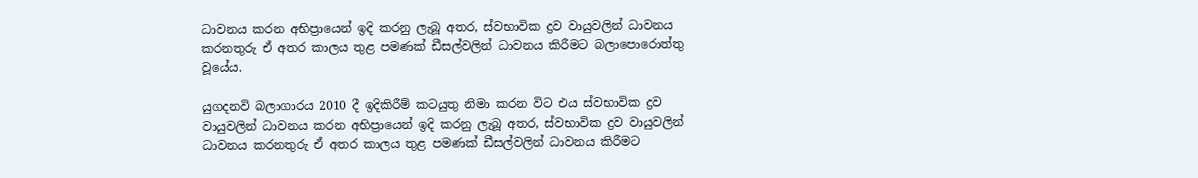ධාවනය කරන අභිප්‍රායෙන් ඉදි කරනු ලැබූ අතර, ස්වභාවික ද්‍රව වායුවලින් ධාවනය කරනතුරු ඒ අතර කාලය තුළ පමණක් ඩීසල්වලින් ධාවනය කිරීමට බලාපොරොත්තු වූයේය.

යුගදනවි බලාගාරය 2010 දී ඉදිකිරීම් කටයුතු නිමා කරන විට එය ස්වභාවික ද්‍රව වායුවලින් ධාවනය කරන අභිප්‍රායෙන් ඉදි කරනු ලැබූ අතර, ස්වභාවික ද්‍රව වායුවලින් ධාවනය කරනතුරු ඒ අතර කාලය තුළ පමණක් ඩීසල්වලින් ධාවනය කිරීමට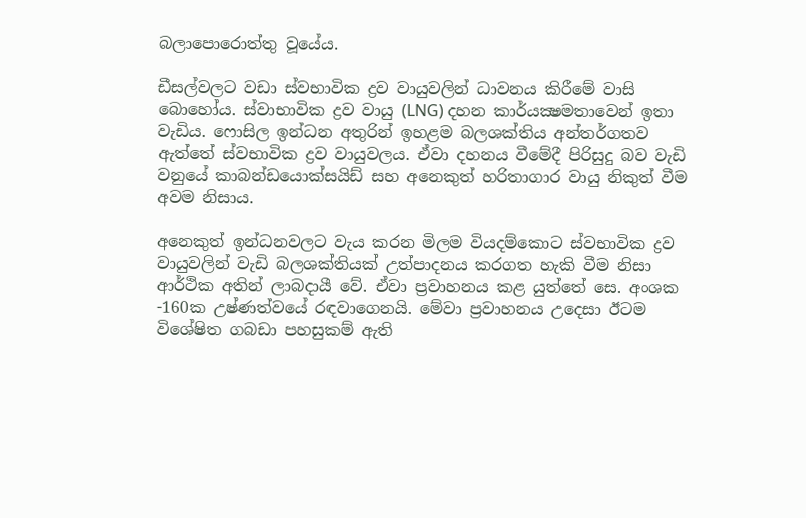බලාපොරොත්තු වූයේය.

ඩීසල්වලට වඩා ස්වභාවික ද්‍රව වායුවලින් ධාවනය කිරීමේ වාසි බොහෝය. ස්වාභාවික ද්‍රව වායු (LNG) දහන කාර්යක්‍ෂමතාවෙන් ඉතා වැඩිය. ෆොසිල ඉන්ධන අතුරින් ඉහළම බලශක්තිය අන්තර්ගතව ඇත්තේ ස්වභාවික ද්‍රව වායුවලය. ඒවා දහනය වීමේදී පිරිසුදු බව වැඩි වනුයේ කාබන්ඩයොක්සයිඩ් සහ අනෙකුත් හරිතාගාර වායු නිකුත් වීම අවම නිසාය.

අනෙකුත් ඉන්ධනවලට වැය කරන මිලම වියදම්කොට ස්වභාවික ද්‍රව වායුවලින් වැඩි බලශක්තියක් උත්පාදනය කරගත හැකි වීම නිසා ආර්ථික අතින් ලාබදායී වේ. ඒවා ප්‍රවාහනය කළ යුත්තේ සෙ. අංශක -160ක උෂ්ණත්වයේ රඳවාගෙනයි. මේවා ප්‍රවාහනය උදෙසා ඊටම විශේෂිත ගබඩා පහසුකම් ඇති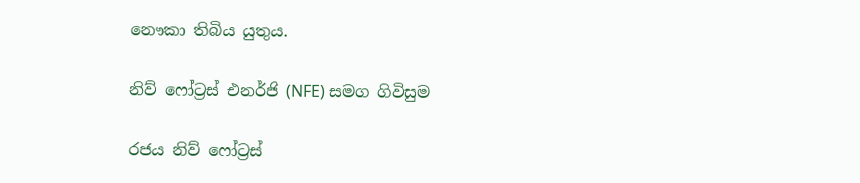නෞකා තිබිය යුතුය.

නිව් ෆෝට්‍රස් එනර්ජි (NFE) සමග ගිවිසුම

රජය නිව් ෆෝට්‍රස්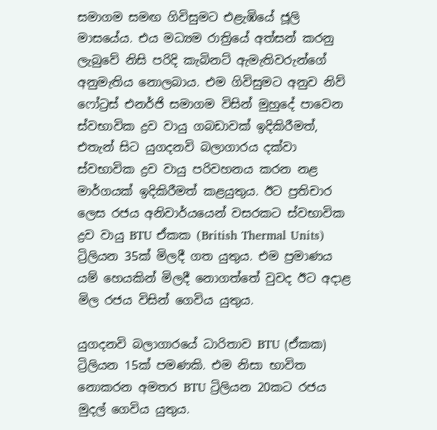සමාගම සමඟ ගිවිසුමට එළැඹියේ ජූලි මාසයේය. එය මධ්‍යම රාත්‍රියේ අත්සන් කරනු ලැබුවේ නිසි පරිදි කැබිනට් ඇමැතිවරුන්ගේ අනුමැතිය නොලබාය. එම ගිවිසුමට අනුව නිව් ෆෝට්‍රස් එනර්ජි සමාගම විසින් මුහුදේ පාවෙන ස්වභාවික ද්‍රව වායු ගබඩාවක් ඉදිකිරීමත්, එතැන් සිට යුගදනවි බලාගාරය දක්වා ස්වභාවික ද්‍රව වායු පරිවහනය කරන නළ මාර්ගයක් ඉදිකිරීමත් කළයුතුය. ඊට ප්‍රතිචාර ලෙස රජය අනිවාර්යයෙන් වසරකට ස්වභාවික ද්‍රව වායු BTU ඒකක (British Thermal Units) ට්‍රිලියන 35ක් මිලදී ගත යුතුය. එම ප්‍රමාණය යම් හෙයකින් මිලදී නොගත්තේ වුවද ඊට අදාළ මිල රජය විසින් ගෙවිය යුතුය.

යුගදනවි බලාගාරයේ ධාරිතාව BTU (ඒකක) ට්‍රිලියන 15ක් පමණකි. එම නිසා භාවිත නොකරන අමතර BTU ට්‍රිලියන 20කට රජය මුදල් ගෙවිය යුතුය.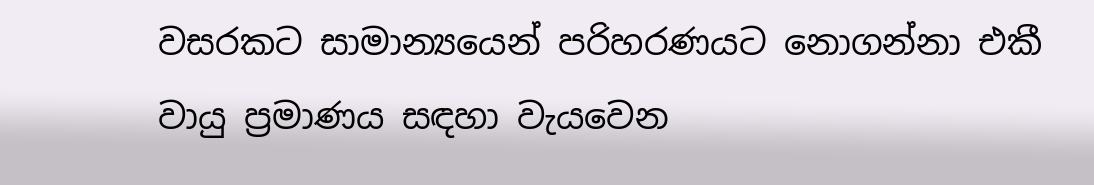වසරකට සාමාන්‍යයෙන් පරිහරණයට නොගන්නා එකී වායු ප්‍රමාණය සඳහා වැයවෙන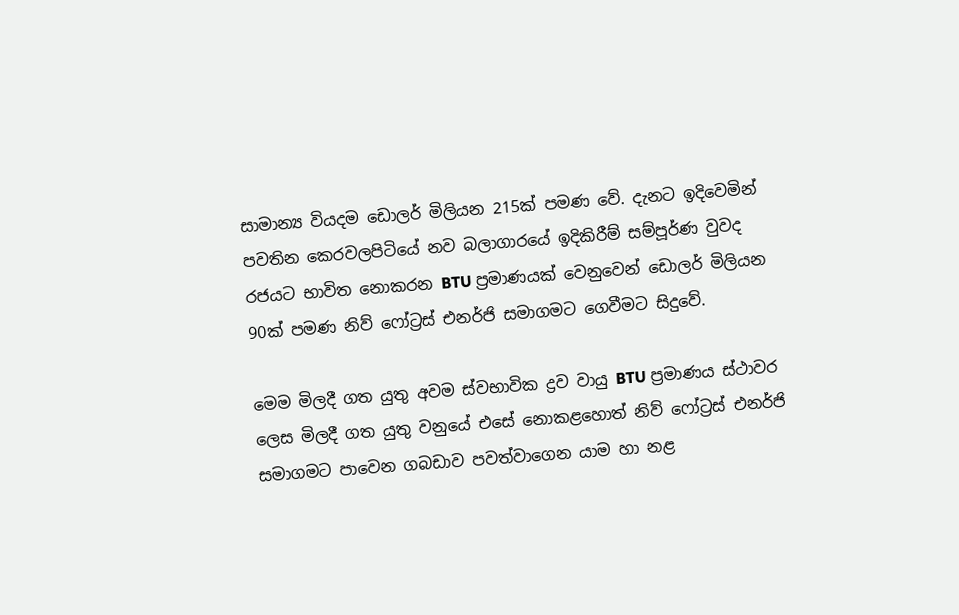සාමාන්‍ය වියදම ඩොලර් මිලියන 215ක් පමණ වේ. දැනට ඉදිවෙමින් පවතින කෙරවලපිටියේ නව බලාගාරයේ ඉදිකිරීම් සම්පූර්ණ වුවද රජයට භාවිත නොකරන BTU ප්‍රමාණයක් වෙනුවෙන් ඩොලර් මිලියන 90ක් පමණ නිව් ෆෝට්‍රස් එනර්ජි සමාගමට ගෙවීමට සිදුවේ.

මෙම මිලදී ගත යුතු අවම ස්වභාවික ද්‍රව වායු BTU ප්‍රමාණය ස්ථාවර ලෙස මිලදී ගත යුතු වනුයේ එසේ නොකළහොත් නිව් ෆෝට්‍රස් එනර්ජි සමාගමට පාවෙන ගබඩාව පවත්වාගෙන යාම හා නළ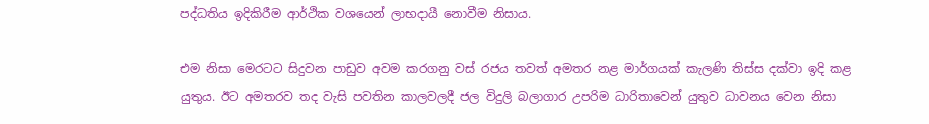පද්ධතිය ඉදිකිරීම ආර්ථික වශයෙන් ලාභදායී නොවීම නිසාය.

එම නිසා මෙරටට සිදුවන පාඩුව අවම කරගනු වස් රජය තවත් අමතර නළ මාර්ගයක් කැලණි තිස්ස දක්වා ඉදි කළ යුතුය. ඊට අමතරව තද වැසි පවතින කාලවලදී ජල විදුලි බලාගාර උපරිම ධාරිතාවෙන් යුතුව ධාවනය වෙන නිසා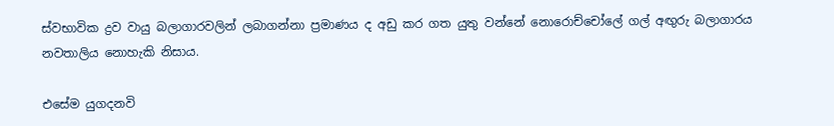ස්වභාවික ද්‍රව වායු බලාගාරවලින් ලබාගන්නා ප්‍රමාණය ද අඩු කර ගත යුතු වන්නේ නොරොච්චෝලේ ගල් අඟුරු බලාගාරය නවතාලිය නොහැකි නිසාය.

එසේම යුගදනවි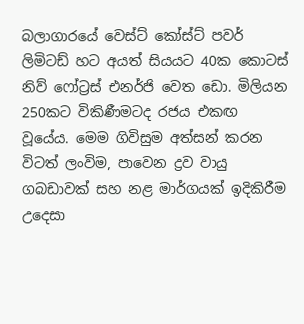බලාගාරයේ වෙස්ට් කෝස්ට් පවර් ලිමිටඩ් හට අයත් සියයට 40ක කොටස් නිව් ෆෝට්‍රස් එනර්ජි වෙත ඩො. මිලියන 250කට විකිණීමටද රජය එකඟ වූයේය. මෙම ගිවිසුම අත්සන් කරන විටත් ලංවිම, පාවෙන ද්‍රව වායු ගබඩාවක් සහ නළ මාර්ගයක් ඉදිකිරීම උදෙසා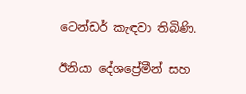ටෙන්ඩර් කැඳවා තිබිණි.

ඊනියා දේශප්‍රේමීන් සහ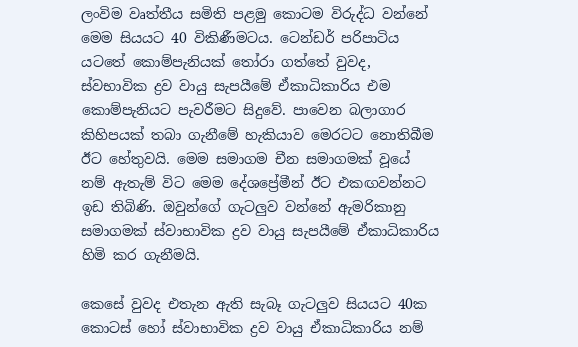ලංවිම වෘත්තීය සමිති පළමු කොටම විරුද්ධ වන්නේ මෙම සියයට 40 විකිණීමටය. ටෙන්ඩර් පරිපාටිය යටතේ කොම්පැනියක් තෝරා ගත්තේ වුවද, ස්වභාවික ද්‍රව වායු සැපයීමේ ඒකාධිකාරිය එම කොම්පැනියට පැවරීමට සිදුවේ. පාවෙන බලාගාර කිහිපයක් තබා ගැනීමේ හැකියාව මෙරටට නොතිබීම ඊට හේතුවයි. මෙම සමාගම චීන සමාගමක් වූයේ නම් ඇතැම් විට මෙම දේශප්‍රේමීන් ඊට එකඟවන්නට ඉඩ තිබිණි. ඔවුන්ගේ ගැටලුව වන්නේ ඇමරිකානු සමාගමක් ස්වාභාවික ද්‍රව වායු සැපයීමේ ඒකාධිකාරිය හිමි කර ගැනීමයි.

කෙසේ වුවද එතැන ඇති සැබෑ ගැටලුව සියයට 40ක කොටස් හෝ ස්වාභාවික ද්‍රව වායු ඒකාධිකාරිය නම්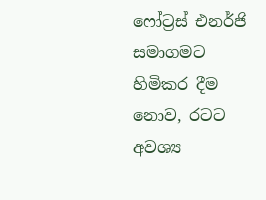ෆෝට්‍රස් එනර්ජි සමාගමට හිමිකර දීම නොව, රටට අවශ්‍ය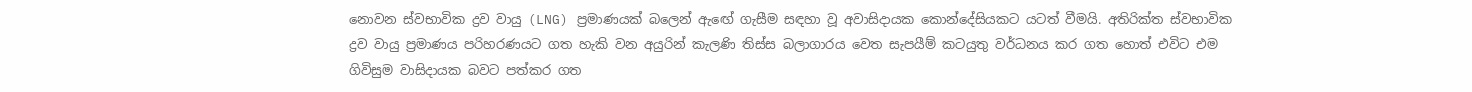නොවන ස්වභාවික ද්‍රව වායු (LNG) ප්‍රමාණයක් බලෙන් ඇඟේ ගැසීම සඳහා වූ අවාසිදායක කොන්දේසියකට යටත් වීමයි. අතිරික්ත ස්වභාවික ද්‍රව වායු ප්‍රමාණය පරිහරණයට ගත හැකි වන අයුරින් කැලණි තිස්ස බලාගාරය වෙත සැපයීම් කටයුතු වර්ධනය කර ගත හොත් එවිට එම ගිවිසුම වාසිදායක බවට පත්කර ගත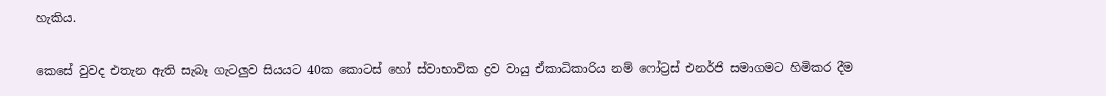හැකිය.

කෙසේ වුවද එතැන ඇති සැබෑ ගැටලුව සියයට 40ක කොටස් හෝ ස්වාභාවික ද්‍රව වායු ඒකාධිකාරිය නම් ෆෝට්‍රස් එනර්ජි සමාගමට හිමිකර දීම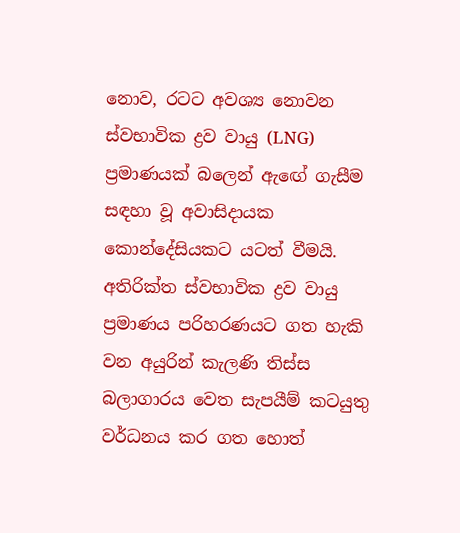නොව, රටට අවශ්‍ය නොවන ස්වභාවික ද්‍රව වායු (LNG) ප්‍රමාණයක් බලෙන් ඇඟේ ගැසීම සඳහා වූ අවාසිදායක කොන්දේසියකට යටත් වීමයි. අතිරික්ත ස්වභාවික ද්‍රව වායු ප්‍රමාණය පරිහරණයට ගත හැකි වන අයුරින් කැලණි තිස්ස බලාගාරය වෙත සැපයීම් කටයුතු වර්ධනය කර ගත හොත්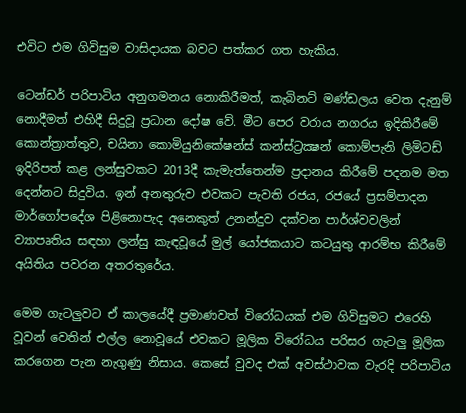එවිට එම ගිවිසුම වාසිදායක බවට පත්කර ගත හැකිය.

ටෙන්ඩර් පරිපාටිය අනුගමනය නොකිරීමත්, කැබිනට් මණ්ඩලය වෙත දැනුම් නොදීමත් එහිදී සිදුවූ ප්‍රධාන දෝෂ වේ. මීට පෙර වරාය නගරය ඉදිකිරීමේ කොන්ත්‍රාත්තුව, චයිනා කොමියුනිකේෂන්ස් කන්ස්ට්‍රක්‍ෂන් කොම්පැනි ලිමිටඩ් ඉදිරිපත් කළ ලන්සුවකට 2013දී කැමැත්තෙන්ම ප්‍රදානය කිරීමේ පදනම මත දෙන්නට සිදුවිය. ඉන් අනතුරුව එවකට පැවති රජය, රජයේ ප්‍රසම්පාදන මාර්ගෝපදේශ පිළිනොපැද අනෙකුත් උනන්දුව දක්වන පාර්ශ්වවලින් ව්‍යාපෘතිය සඳහා ලන්සු කැඳවූයේ මුල් යෝජකයාට කටයුතු ආරම්භ කිරීමේ අයිතිය පවරන අතරතුරේය.

මෙම ගැටලුවට ඒ කාලයේදී ප්‍රමාණවත් විරෝධයක් එම ගිවිසුමට එරෙහි වූවන් වෙතින් එල්ල නොවූයේ එවකට මූලික විරෝධය පරිසර ගැටලු මූලික කරගෙන පැන නැගුණු නිසාය. කෙසේ වුවද එක් අවස්ථාවක වැරදි පරිපාටිය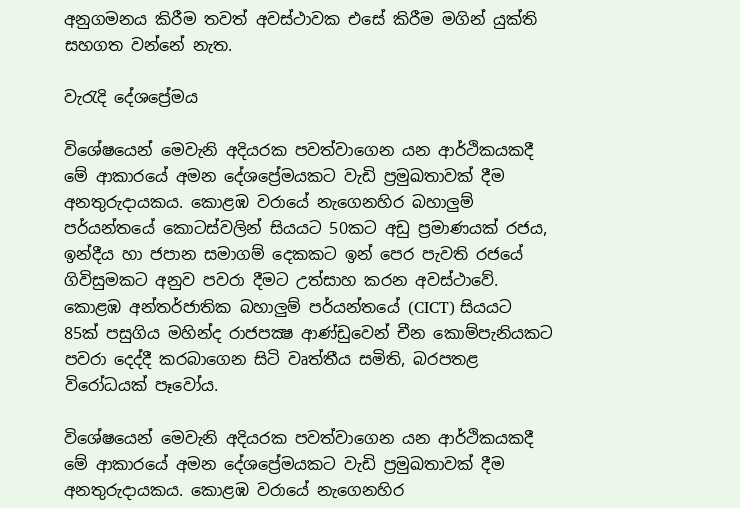අනුගමනය කිරීම තවත් අවස්ථාවක එසේ කිරීම මගින් යුක්ති සහගත වන්නේ නැත.

වැරැදි දේශප්‍රේමය

විශේෂයෙන් මෙවැනි අදියරක පවත්වාගෙන යන ආර්ථිකයකදී මේ ආකාරයේ අමන දේශප්‍රේමයකට වැඩි ප්‍රමුඛතාවක් දීම අනතුරුදායකය. කොළඹ වරායේ නැගෙනහිර බහාලුම් පර්යන්තයේ කොටස්වලින් සියයට 50කට අඩු ප්‍රමාණයක් රජය, ඉන්දීය හා ජපාන සමාගම් දෙකකට ඉන් පෙර පැවති රජයේ ගිවිසුමකට අනුව පවරා දීමට උත්සාහ කරන අවස්ථාවේ. කොළඹ අන්තර්ජාතික බහාලුම් පර්යන්තයේ (CICT) සියයට 85ක් පසුගිය මහින්ද රාජපක්‍ෂ ආණ්ඩුවෙන් චීන කොම්පැනියකට පවරා දෙද්දී කරබාගෙන සිටි වෘත්තීය සමිති, බරපතළ විරෝධයක් පෑවෝය.

විශේෂයෙන් මෙවැනි අදියරක පවත්වාගෙන යන ආර්ථිකයකදී මේ ආකාරයේ අමන දේශප්‍රේමයකට වැඩි ප්‍රමුඛතාවක් දීම අනතුරුදායකය. කොළඹ වරායේ නැගෙනහිර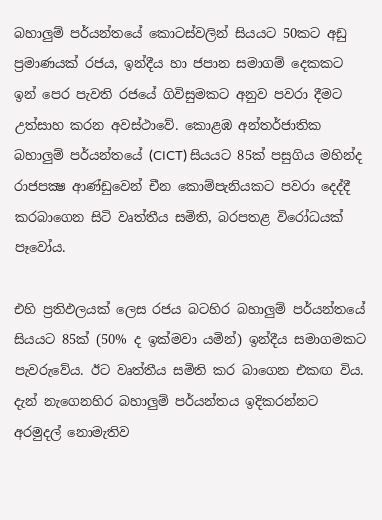බහාලුම් පර්යන්තයේ කොටස්වලින් සියයට 50කට අඩු ප්‍රමාණයක් රජය, ඉන්දීය හා ජපාන සමාගම් දෙකකට ඉන් පෙර පැවති රජයේ ගිවිසුමකට අනුව පවරා දීමට උත්සාහ කරන අවස්ථාවේ. කොළඹ අන්තර්ජාතික බහාලුම් පර්යන්තයේ (CICT) සියයට 85ක් පසුගිය මහින්ද රාජපක්‍ෂ ආණ්ඩුවෙන් චීන කොම්පැනියකට පවරා දෙද්දී කරබාගෙන සිටි වෘත්තීය සමිති, බරපතළ විරෝධයක් පෑවෝය.

එහි ප්‍රතිඵලයක් ලෙස රජය බටහිර බහාලුම් පර්යන්තයේ සියයට 85ක් (50% ද ඉක්මවා යමින්) ඉන්දීය සමාගමකට පැවරුවේය. ඊට වෘත්තීය සමිති කර බාගෙන එකඟ විය. දැන් නැගෙනහිර බහාලුම් පර්යන්තය ඉදිකරන්නට අරමුදල් නොමැතිව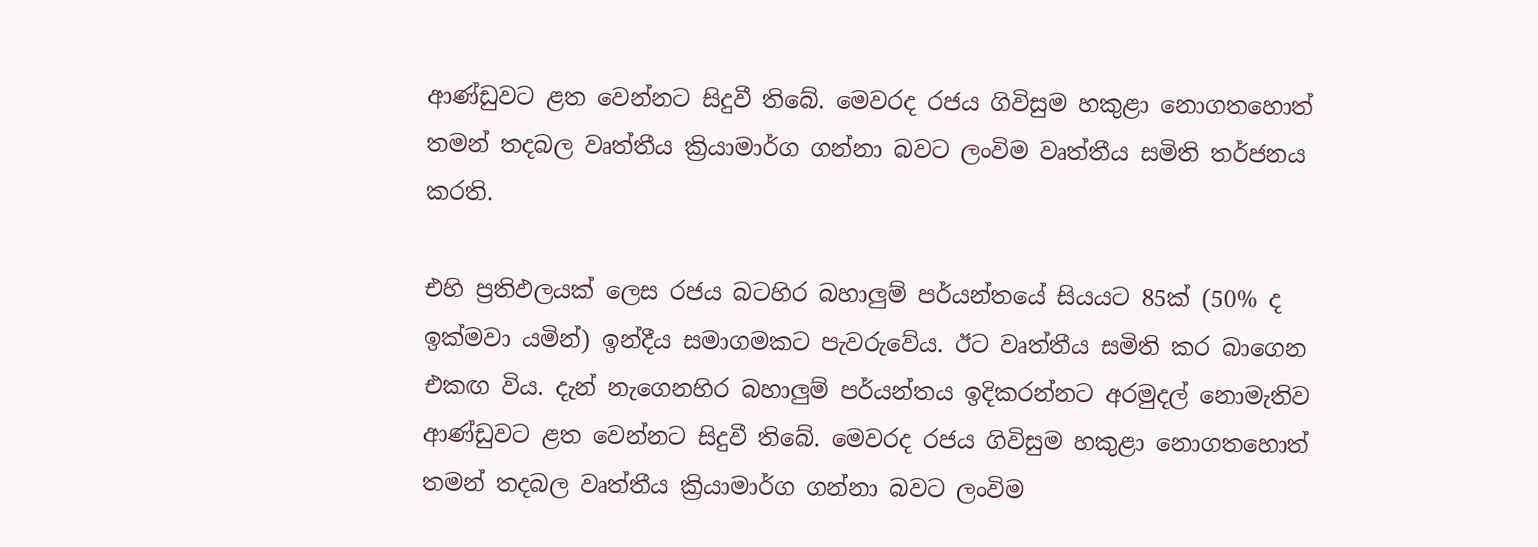ආණ්ඩුවට ළත වෙන්නට සිදුවී තිබේ. මෙවරද රජය ගිවිසුම හකුළා නොගතහොත් තමන් තදබල වෘත්තීය ක්‍රියාමාර්ග ගන්නා බවට ලංවිම වෘත්තීය සමිති තර්ජනය කරති.

එහි ප්‍රතිඵලයක් ලෙස රජය බටහිර බහාලුම් පර්යන්තයේ සියයට 85ක් (50% ද ඉක්මවා යමින්) ඉන්දීය සමාගමකට පැවරුවේය. ඊට වෘත්තීය සමිති කර බාගෙන එකඟ විය. දැන් නැගෙනහිර බහාලුම් පර්යන්තය ඉදිකරන්නට අරමුදල් නොමැතිව ආණ්ඩුවට ළත වෙන්නට සිදුවී තිබේ. මෙවරද රජය ගිවිසුම හකුළා නොගතහොත් තමන් තදබල වෘත්තීය ක්‍රියාමාර්ග ගන්නා බවට ලංවිම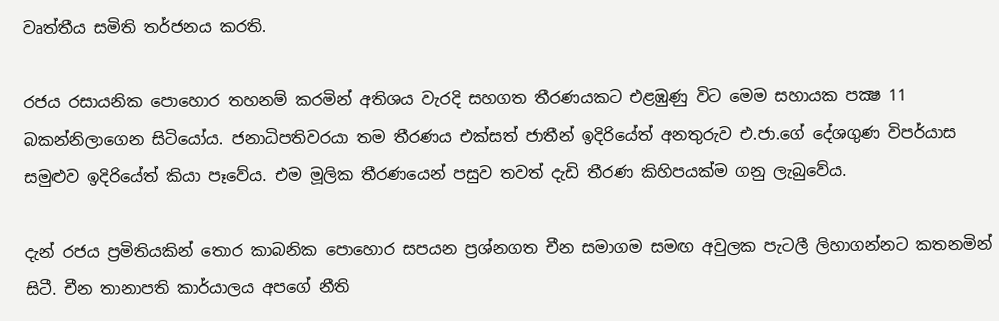වෘත්තීය සමිති තර්ජනය කරති.

රජය රසායනික පොහොර තහනම් කරමින් අතිශය වැරදි සහගත තීරණයකට එළඹුණු විට මෙම සහායක පක්‍ෂ 11 බකන්නිලාගෙන සිටියෝය. ජනාධිපතිවරයා තම තීරණය එක්සත් ජාතීන් ඉදිරියේත් අනතුරුව එ.ජා.ගේ දේශගුණ විපර්යාස සමුළුව ඉදිරියේත් කියා පෑවේය. එම මූලික තීරණයෙන් පසුව තවත් දැඩි තීරණ කිහිපයක්ම ගනු ලැබුවේය.

දැන් රජය ප්‍රමිතියකින් තොර කාබනික පොහොර සපයන ප්‍රශ්නගත චීන සමාගම සමඟ අවුලක පැටලී ලිහාගන්නට කතනමින් සිටී. චීන තානාපති කාර්යාලය අපගේ නීති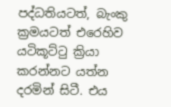පද්ධතියටත්, බැංකු ක්‍රමයටත් එරෙහිව යටිකූට්ටු ක්‍රියා කරන්නට යත්න දරමින් සිටී. එය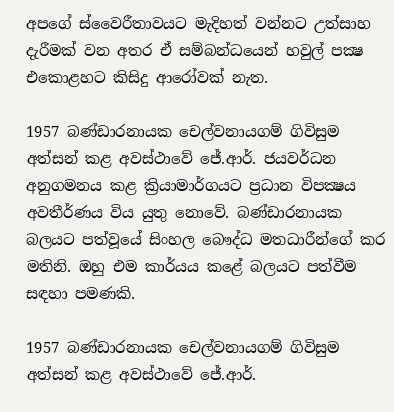අපගේ ස්වෛරීතාවයට මැදිහත් වන්නට උත්සාහ දැරීමක් වන අතර ඒ සම්බන්ධයෙන් හවුල් පක්‍ෂ එකොළහට කිසිදු ආරෝවක් නැත.

1957 බණ්ඩාරනායක චෙල්වනායගම් ගිවිසුම අත්සන් කළ අවස්ථාවේ ජේ.ආර්. ජයවර්ධන අනුගමනය කළ ක්‍රියාමාර්ගයට ප්‍රධාන විපක්‍ෂය අවතීර්ණය විය යුතු නොවේ. බණ්ඩාරනායක බලයට පත්වූයේ සිංහල බෞද්ධ මතධාරීන්ගේ කර මතිනි. ඔහු එම කාර්යය කළේ බලයට පත්වීම සඳහා පමණකි.

1957 බණ්ඩාරනායක චෙල්වනායගම් ගිවිසුම අත්සන් කළ අවස්ථාවේ ජේ.ආර්.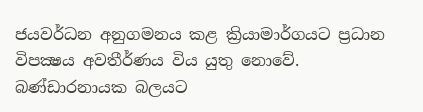ජයවර්ධන අනුගමනය කළ ක්‍රියාමාර්ගයට ප්‍රධාන විපක්‍ෂය අවතීර්ණය විය යුතු නොවේ. බණ්ඩාරනායක බලයට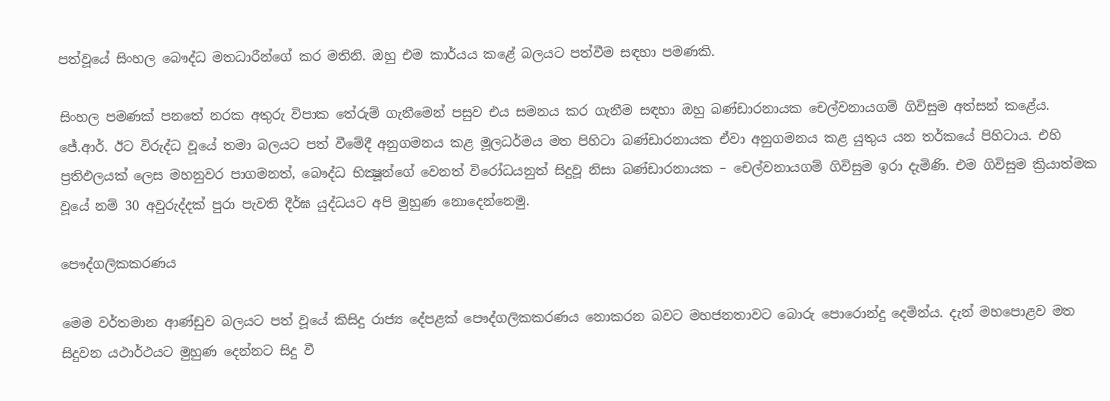පත්වූයේ සිංහල බෞද්ධ මතධාරීන්ගේ කර මතිනි. ඔහු එම කාර්යය කළේ බලයට පත්වීම සඳහා පමණකි.

සිංහල පමණක් පනතේ නරක අතුරු විපාක තේරුම් ගැනීමෙන් පසුව එය සමනය කර ගැනීම සඳහා ඔහු බණ්ඩාරනායක චෙල්වනායගම් ගිවිසුම අත්සන් කළේය. ජේ.ආර්. ඊට විරුද්ධ වූයේ තමා බලයට පත් වීමේදී අනුගමනය කළ මූලධර්මය මත පිහිටා බණ්ඩාරනායක ඒවා අනුගමනය කළ යුතුය යන තර්කයේ පිහිටාය. එහි ප්‍රතිඵලයක් ලෙස මහනුවර පාගමනත්, බෞද්ධ භික්‍ෂූන්ගේ වෙනත් විරෝධයනුත් සිදුවූ නිසා බණ්ඩාරනායක – චෙල්වනායගම් ගිවිසුම ඉරා දැමිණි. එම ගිවිසුම ක්‍රියාත්මක වූයේ නම් 30 අවුරුද්දක් පුරා පැවති දීර්ඝ යුද්ධයට අපි මුහුණ නොදෙන්නෙමු.

පෞද්ගලිකකරණය

මෙම වර්තමාන ආණ්ඩුව බලයට පත් වූයේ කිසිදු රාජ්‍ය දේපළක් පෞද්ගලිකකරණය නොකරන බවට මහජනතාවට බොරු පොරොන්දු දෙමින්ය. දැන් මහපොළව මත සිදුවන යථාර්ථයට මුහුණ දෙන්නට සිදු වී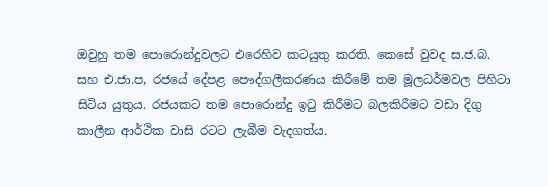ඔවුහු තම පොරොන්දුවලට එරෙහිව කටයුතු කරති. කෙසේ වුවද ස.ජ.බ. සහ එ.ජා.ප, රජයේ දේපළ පෞද්ගලීකරණය කිරීමේ තම මූලධර්මවල පිහිටා සිටිය යුතුය. රජයකට තම පොරොන්දු ඉටු කිරීමට බලකිරීමට වඩා දිගු කාලීන ආර්ථික වාසි රටට ලැබීම වැදගත්ය.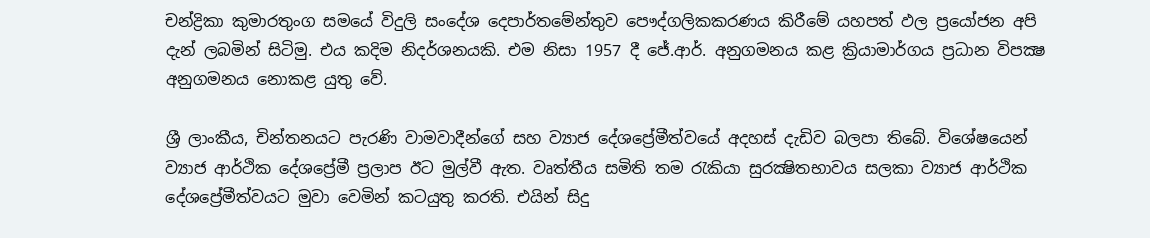චන්ද්‍රිකා කුමාරතුංග සමයේ විදුලි සංදේශ දෙපාර්තමේන්තුව පෞද්ගලිකකරණය කිරීමේ යහපත් ඵල ප්‍රයෝජන අපි දැන් ලබමින් සිටිමු. එය කදිම නිදර්ශනයකි. එම නිසා 1957 දී ජේ.ආර්. අනුගමනය කළ ක්‍රියාමාර්ගය ප්‍රධාන විපක්‍ෂ අනුගමනය නොකළ යුතු වේ.

ශ්‍රී ලාංකීය, චින්තනයට පැරණි වාමවාදීන්ගේ සහ ව්‍යාජ දේශප්‍රේමීත්වයේ අදහස් දැඩිව බලපා තිබේ. විශේෂයෙන් ව්‍යාජ ආර්ථික දේශප්‍රේමී ප්‍රලාප ඊට මුල්වී ඇත. වෘත්තීය සමිති තම රැකියා සුරක්‍ෂිතභාවය සලකා ව්‍යාජ ආර්ථික දේශප්‍රේමීත්වයට මුවා වෙමින් කටයුතු කරති. එයින් සිදු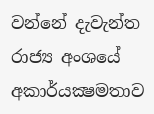වන්නේ දැවැන්ත රාජ්‍ය අංශයේ අකාර්යක්‍ෂමතාව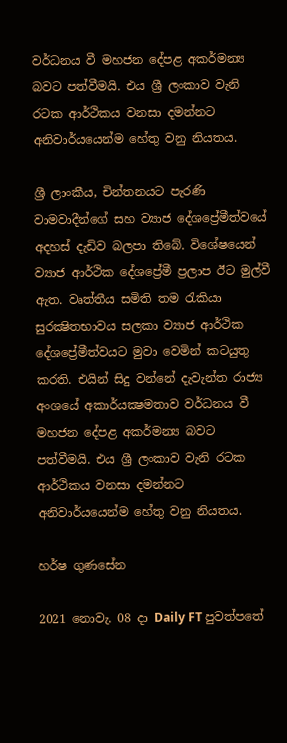වර්ධනය වී මහජන දේපළ අකර්මන්‍ය බවට පත්වීමයි. එය ශ්‍රී ලංකාව වැනි රටක ආර්ථිකය වනසා දමන්නට අනිවාර්යයෙන්ම හේතු වනු නියතය.

ශ්‍රී ලාංකීය, චින්තනයට පැරණි වාමවාදීන්ගේ සහ ව්‍යාජ දේශප්‍රේමීත්වයේ අදහස් දැඩිව බලපා තිබේ. විශේෂයෙන් ව්‍යාජ ආර්ථික දේශප්‍රේමී ප්‍රලාප ඊට මුල්වී ඇත. වෘත්තීය සමිති තම රැකියා සුරක්‍ෂිතභාවය සලකා ව්‍යාජ ආර්ථික දේශප්‍රේමීත්වයට මුවා වෙමින් කටයුතු කරති. එයින් සිදු වන්නේ දැවැන්ත රාජ්‍ය අංශයේ අකාර්යක්‍ෂමතාව වර්ධනය වී මහජන දේපළ අකර්මන්‍ය බවට පත්වීමයි. එය ශ්‍රී ලංකාව වැනි රටක ආර්ථිකය වනසා දමන්නට අනිවාර්යයෙන්ම හේතු වනු නියතය.

හර්ෂ ගුණසේන

2021 නොවැ. 08 දා Daily FT පුවත්පතේ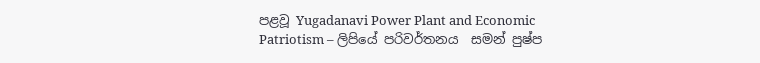පළවූ Yugadanavi Power Plant and Economic Patriotism – ලිපියේ පරිවර්තනය  සමන් පුෂ්ප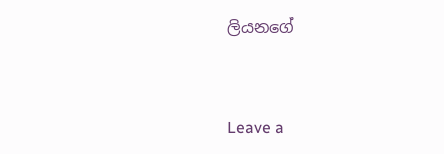ලියනගේ



Leave a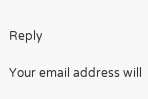Reply

Your email address will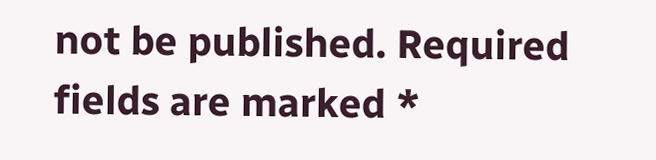not be published. Required fields are marked *